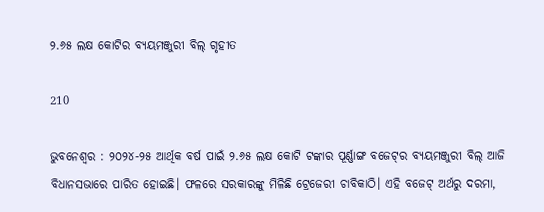୨.୬୫ ଲକ୍ଷ କୋଟିର ବ୍ୟୟମଞ୍ଜୁରୀ ବିଲ୍ ଗୃହୀତ

210

ଭୁବନେଶ୍ୱର : ୨୦୨୪-୨୫ ଆର୍ଥିକ ବର୍ଷ ପାଇଁ ୨.୬୫ ଲକ୍ଷ କୋଟି ଟଙ୍କାର ପୂର୍ଣ୍ଣାଙ୍ଗ ବଜେଟ୍‌ର ବ୍ୟୟମଞ୍ଜୁରୀ ବିଲ୍ ଆଜି ବିଧାନସଭାରେ ପାରିତ ହୋଇଛି। ଫଳରେ ସରକାରଙ୍କୁ ମିଳିଛି ଟ୍ରେଜେରୀ ଚାବିକାଠି। ଏହି ବଜେଟ୍ ଅର୍ଥରୁ ଦରମା,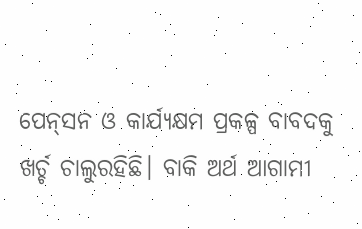ପେନ୍‌ସନ ଓ କାର୍ଯ୍ୟକ୍ଷମ ପ୍ରକଳ୍ପ ବାବଦକୁ ଖର୍ଚ୍ଚ ଚାଲୁରହିଛି। ବାକି ଅର୍ଥ ଆଗାମୀ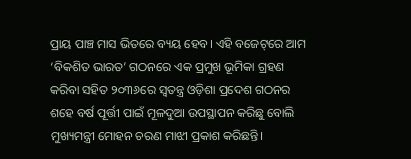ପ୍ରାୟ ପାଞ୍ଚ ମାସ ଭିତରେ ବ୍ୟୟ ହେବ। ଏହି ବଜେଟ୍‌ରେ ଆମ ‘ବିକଶିତ ଭାରତ’ ଗଠନରେ ଏକ ପ୍ରମୁଖ ଭୂମିକା ଗ୍ରହଣ କରିବା ସହିତ ୨୦୩୬ରେ ସ୍ୱତନ୍ତ୍ର ଓଡ଼ିଶା ପ୍ରଦେଶ ଗଠନର ଶହେ ବର୍ଷ ପୂର୍ତ୍ତୀ ପାଇଁ ମୂଳଦୁଆ ଉପସ୍ଥାପନ କରିଛୁ ବୋଲି ମୁଖ୍ୟମନ୍ତ୍ରୀ ମୋହନ ଚରଣ ମାଝୀ ପ୍ରକାଶ କରିଛନ୍ତି।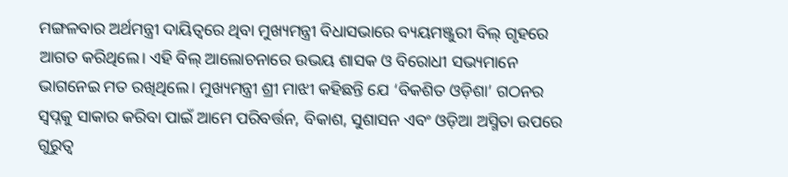ମଙ୍ଗଳବାର ଅର୍ଥମନ୍ତ୍ରୀ ଦାୟିତ୍ୱରେ ଥିବା ମୁଖ୍ୟମନ୍ତ୍ରୀ ବିଧାସଭାରେ ବ୍ୟୟମଞ୍ଜୁରୀ ବିଲ୍ ଗୃହରେ ଆଗତ କରିଥିଲେ। ଏହି ବିଲ୍ ଆଲୋଚନାରେ ଉଭୟ ଶାସକ ଓ ବିରୋଧୀ ସଭ୍ୟମାନେ ଭାଗନେଇ ମତ ରଖିଥିଲେ। ମୁଖ୍ୟମନ୍ତ୍ରୀ ଶ୍ରୀ ମାଝୀ କହିଛନ୍ତି ଯେ ‘ବିକଶିତ ଓଡ଼ିଶା’ ଗଠନର ସ୍ୱପ୍ନକୁ ସାକାର କରିବା ପାଇଁ ଆମେ ପରିବର୍ତ୍ତନ, ବିକାଶ, ସୁଶାସନ ଏବଂ ଓଡ଼ିଆ ଅସ୍ମିତା ଉପରେ ଗୁରୁତ୍ୱ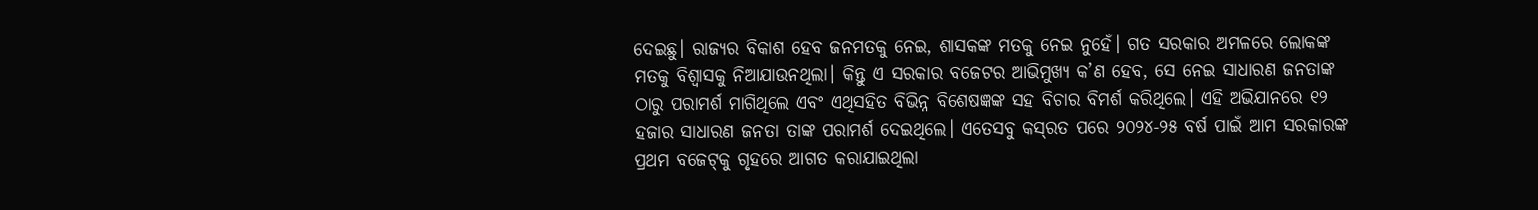ଦେଇଛୁ। ରାଜ୍ୟର ବିକାଶ ହେବ ଜନମତକୁ ନେଇ, ଶାସକଙ୍କ ମତକୁ ନେଇ ନୁହେଁ। ଗତ ସରକାର ଅମଳରେ ଲୋକଙ୍କ ମତକୁ ବିଶ୍ୱାସକୁ ନିଆଯାଉନଥିଲା। କିନ୍ତୁ ଏ ସରକାର ବଜେଟର ଆଭିମୁଖ୍ୟ କ’ଣ ହେବ, ସେ ନେଇ ସାଧାରଣ ଜନତାଙ୍କ ଠାରୁ ପରାମର୍ଶ ମାଗିଥିଲେ ଏବଂ ଏଥିସହିତ ବିଭିନ୍ନ ବିଶେଷଜ୍ଞଙ୍କ ସହ ବିଚାର ବିମର୍ଶ କରିଥିଲେ। ଏହି ଅଭିଯାନରେ ୧୨ ହଜାର ସାଧାରଣ ଜନତା ତାଙ୍କ ପରାମର୍ଶ ଦେଇଥିଲେ। ଏତେସବୁ କସ୍‌ରତ ପରେ ୨୦୨୪-୨୫ ବର୍ଷ ପାଇଁ ଆମ ସରକାରଙ୍କ ପ୍ରଥମ ବଜେଟ୍‌କୁ ଗୃହରେ ଆଗତ କରାଯାଇଥିଲା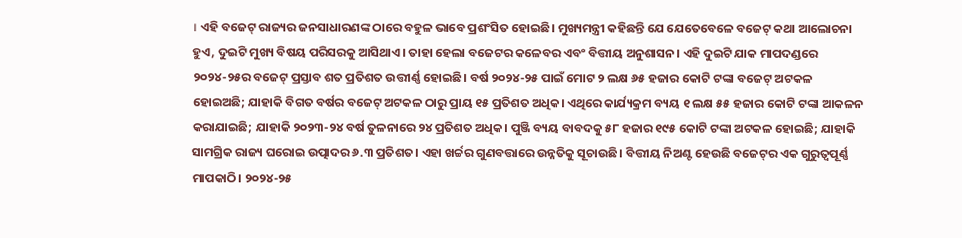। ଏହି ବଜେଟ୍ ରାଜ୍ୟର ଜନସାଧାରଣଙ୍କ ଠାରେ ବହୁଳ ଭାବେ ପ୍ରଶଂସିତ ହୋଇଛି। ମୁଖ୍ୟମନ୍ତ୍ରୀ କହିଛନ୍ତି ଯେ ଯେତେବେଳେ ବଜେଟ୍ କଥା ଆଲୋଚନା ହୁଏ, ଦୁଇଟି ମୁଖ୍ୟ ବିଷୟ ପରିସରକୁ ଆସିଥାଏ। ତାହା ହେଲା ବଜେଟର କଳେବର ଏବଂ ବିତ୍ତୀୟ ଅନୁଶାସନ। ଏହି ଦୁଇଟି ଯାକ ମାପଦଣ୍ଡରେ ୨୦୨୪-୨୫ର ବଜେଟ୍ ପ୍ରସ୍ତାବ ଶତ ପ୍ରତିଶତ ଉତ୍ତୀର୍ଣ୍ଣ ହୋଇଛି। ବର୍ଷ ୨୦୨୪-୨୫ ପାଇଁ ମୋଟ ୨ ଲକ୍ଷ ୬୫ ହଜାର କୋଟି ଟଙ୍କା ବଜେଟ୍ ଅଟକଳ ହୋଇଅଛି; ଯାହାକି ବିଗତ ବର୍ଷର ବଜେଟ୍ ଅଟକଳ ଠାରୁ ପ୍ରାୟ ୧୫ ପ୍ରତିଶତ ଅଧିକ। ଏଥିରେ କାର୍ଯ୍ୟକ୍ରମ ବ୍ୟୟ ୧ ଲକ୍ଷ ୫୫ ହଜାର କୋଟି ଟଙ୍କା ଆକଳନ କରାଯାଇଛି; ଯାହାକି ୨୦୨୩-୨୪ ବର୍ଷ ତୁଳନାରେ ୨୪ ପ୍ରତିଶତ ଅଧିକ। ପୁଞ୍ଜି ବ୍ୟୟ ବାବଦକୁ ୫୮ ହଜାର ୧୯୫ କୋଟି ଟଙ୍କା ଅଟକଳ ହୋଇଛି; ଯାହାକି ସାମଗ୍ରିକ ରାଜ୍ୟ ଘରୋଇ ଉତ୍ପାଦର ୬.୩ ପ୍ରତିଶତ। ଏହା ଖର୍ଚ୍ଚର ଗୁଣବତ୍ତାରେ ଉନ୍ନତିକୁ ସୂଚାଉଛି। ବିତ୍ତୀୟ ନିଅଣ୍ଟ ହେଉଛି ବଜେଟ୍‌ର ଏକ ଗୁରୁତ୍ୱପୂର୍ଣ୍ଣ ମାପକାଠି। ୨୦୨୪-୨୫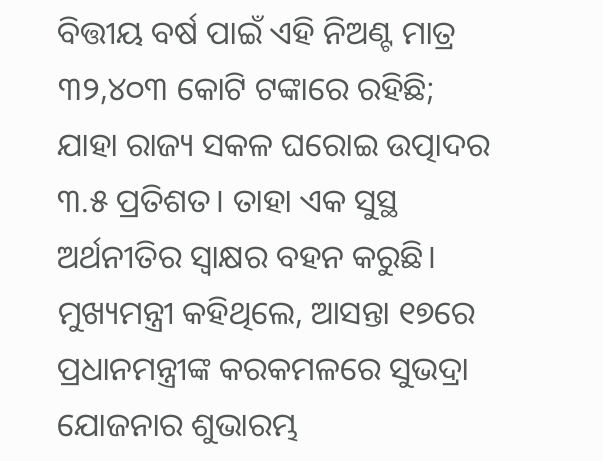ବିତ୍ତୀୟ ବର୍ଷ ପାଇଁ ଏହି ନିଅଣ୍ଟ ମାତ୍ର ୩୨,୪୦୩ କୋଟି ଟଙ୍କାରେ ରହିଛି; ଯାହା ରାଜ୍ୟ ସକଳ ଘରୋଇ ଉତ୍ପାଦର ୩.୫ ପ୍ରତିଶତ। ତାହା ଏକ ସୁସ୍ଥ ଅର୍ଥନୀତିର ସ୍ୱାକ୍ଷର ବହନ କରୁଛି। ମୁଖ୍ୟମନ୍ତ୍ରୀ କହିଥିଲେ, ଆସନ୍ତା ୧୭ରେ ପ୍ରଧାନମନ୍ତ୍ରୀଙ୍କ କରକମଳରେ ସୁଭଦ୍ରା ଯୋଜନାର ଶୁଭାରମ୍ଭ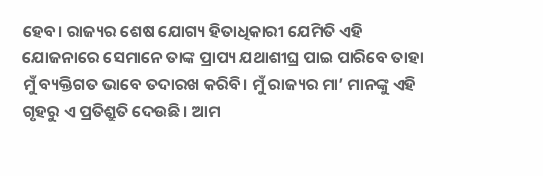ହେବ। ରାଜ୍ୟର ଶେଷ ଯୋଗ୍ୟ ହିତାଧିକାରୀ ଯେମିତି ଏହି ଯୋଜନାରେ ସେମାନେ ତାଙ୍କ ପ୍ରାପ୍ୟ ଯଥାଶୀଘ୍ର ପାଇ ପାରିବେ ତାହା ମୁଁ ବ୍ୟକ୍ତିଗତ ଭାବେ ତଦାରଖ କରିବି। ମୁଁ ରାଜ୍ୟର ମା’ ମାନଙ୍କୁ ଏହି ଗୃହରୁ ଏ ପ୍ରତିଶ୍ରୁତି ଦେଉଛି। ଆମ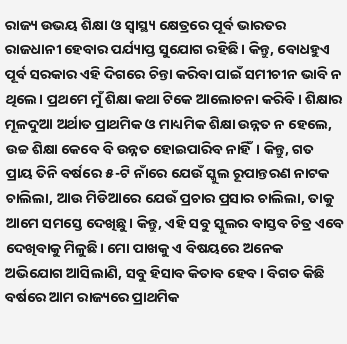ରାଜ୍ୟ ଉଭୟ ଶିକ୍ଷା ଓ ସ୍ୱାସ୍ଥ୍ୟ କ୍ଷେତ୍ରରେ ପୂର୍ବ ଭାରତର ରାଜଧାନୀ ହେବାର ପର୍ଯ୍ୟାପ୍ତ ସୁଯୋଗ ରହିଛି। କିନ୍ତୁ, ବୋଧହୁଏ ପୂର୍ବ ସରକାର ଏହି ଦିଗରେ ଚିନ୍ତା କରିବା ପାଇଁ ସମୀଚୀନ ଭାବି ନ ଥିଲେ। ପ୍ରଥମେ ମୁଁ ଶିକ୍ଷା କଥା ଟିକେ ଆଲୋଚନା କରିବି। ଶିକ୍ଷାର ମୂଳଦୁଆ ଅର୍ଥାତ ପ୍ରାଥମିକ ଓ ମାଧ୍ୟମିକ ଶିକ୍ଷା ଉନ୍ନତ ନ ହେଲେ, ଉଚ୍ଚ ଶିକ୍ଷା କେବେ ବି ଉନ୍ନତ ହୋଇପାରିବ ନାହିଁ। କିନ୍ତୁ, ଗତ ପ୍ରାୟ ତିନି ବର୍ଷରେ ୫-ଟି ନାଁରେ ଯେଉଁ ସ୍କୁଲ ରୂପାନ୍ତରଣ ନାଟକ ଚାଲିଲା, ଆଉ ମିଡିଆରେ ଯେଉଁ ପ୍ରଚାର ପ୍ରସାର ଚାଲିଲା, ତାକୁ ଆମେ ସମସ୍ତେ ଦେଖିଛୁ। କିନ୍ତୁ, ଏହି ସବୁ ସ୍କୁଲର ବାସ୍ତବ ଚିତ୍ର ଏବେ ଦେଖିବାକୁ ମିଳୁଛି। ମୋ ପାଖକୁ ଏ ବିଷୟରେ ଅନେକ ଅଭିଯୋଗ ଆସିଲାଣି, ସବୁ ହିସାବ କିତାବ ହେବ। ବିଗତ କିଛି ବର୍ଷରେ ଆମ ରାଜ୍ୟରେ ପ୍ରାଥମିକ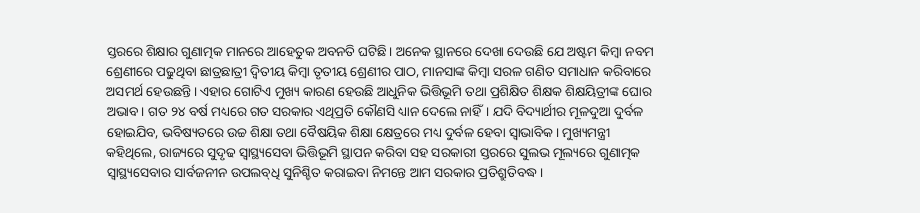ସ୍ତରରେ ଶିକ୍ଷାର ଗୁଣାତ୍ମକ ମାନରେ ଆହେତୁକ ଅବନତି ଘଟିଛି। ଅନେକ ସ୍ଥାନରେ ଦେଖା ଦେଉଛି ଯେ ଅଷ୍ଟମ କିମ୍ବା ନବମ ଶ୍ରେଣୀରେ ପଢୁଥିବା ଛାତ୍ରଛାତ୍ରୀ ଦ୍ୱିତୀୟ କିମ୍ବା ତୃତୀୟ ଶ୍ରେଣୀର ପାଠ, ମାନସାଙ୍କ କିମ୍ବା ସରଳ ଗଣିତ ସମାଧାନ କରିବାରେ ଅସମର୍ଥ ହେଉଛନ୍ତି। ଏହାର ଗୋଟିଏ ମୁଖ୍ୟ କାରଣ ହେଉଛି ଆଧୁନିକ ଭିତ୍ତିଭୂମି ତଥା ପ୍ରଶିକ୍ଷିତ ଶିକ୍ଷକ ଶିକ୍ଷୟିତ୍ରୀଙ୍କ ଘୋର ଅଭାବ। ଗତ ୨୪ ବର୍ଷ ମଧ୍ୟରେ ଗତ ସରକାର ଏଥିପ୍ରତି କୌଣସି ଧ୍ୟାନ ଦେଲେ ନାହିଁ। ଯଦି ବିଦ୍ୟାର୍ଥୀର ମୂଳଦୁଆ ଦୁର୍ବଳ ହୋଇଯିବ, ଭବିଷ୍ୟତରେ ଉଚ୍ଚ ଶିକ୍ଷା ତଥା ବୈଷୟିକ ଶିକ୍ଷା କ୍ଷେତ୍ରରେ ମଧ୍ୟ ଦୁର୍ବଳ ହେବା ସ୍ୱାଭାବିକ। ମୁଖ୍ୟମନ୍ତ୍ରୀ କହିଥିଲେ, ରାଜ୍ୟରେ ସୁଦୃଢ ସ୍ୱାସ୍ଥ୍ୟସେବା ଭିତ୍ତିଭୂମି ସ୍ଥାପନ କରିବା ସହ ସରକାରୀ ସ୍ତରରେ ସୁଲଭ ମୂଲ୍ୟରେ ଗୁଣାତ୍ମକ ସ୍ୱାସ୍ଥ୍ୟସେବାର ସାର୍ବଜନୀନ ଉପଲବ୍‌ଧି ସୁନିଶ୍ଚିତ କରାଇବା ନିମନ୍ତେ ଆମ ସରକାର ପ୍ରତିଶ୍ରୁତିବଦ୍ଧ।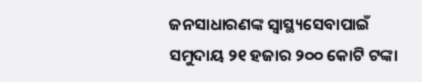ଜନସାଧାରଣଙ୍କ ସ୍ୱାସ୍ଥ୍ୟସେବାପାଇଁ ସମୁଦାୟ ୨୧ ହଜାର ୨୦୦ କୋଟି ଟଙ୍କା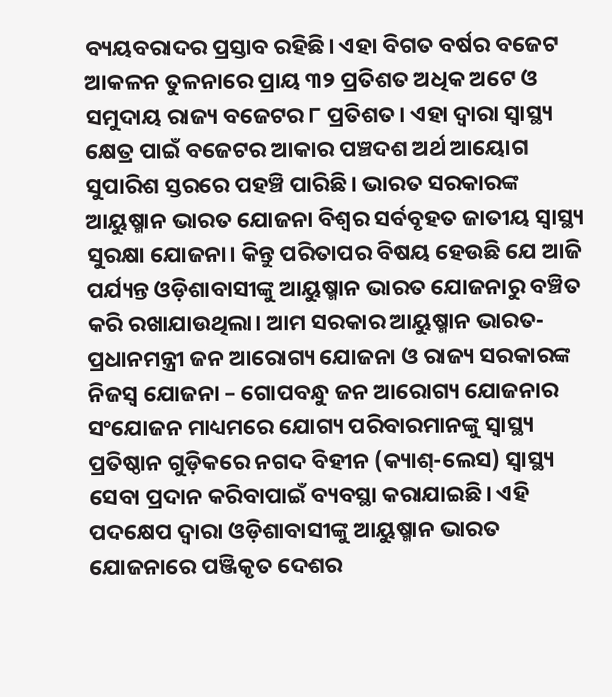ବ୍ୟୟବରାଦର ପ୍ରସ୍ତାବ ରହିଛି। ଏହା ବିଗତ ବର୍ଷର ବଜେଟ ଆକଳନ ତୁଳନାରେ ପ୍ରାୟ ୩୨ ପ୍ରତିଶତ ଅଧିକ ଅଟେ ଓ ସମୁଦାୟ ରାଜ୍ୟ ବଜେଟର ୮ ପ୍ରତିଶତ। ଏହା ଦ୍ୱାରା ସ୍ୱାସ୍ଥ୍ୟ କ୍ଷେତ୍ର ପାଇଁ ବଜେଟର ଆକାର ପଞ୍ଚଦଶ ଅର୍ଥ ଆୟୋଗ ସୁପାରିଶ ସ୍ତରରେ ପହଞ୍ଚି ପାରିଛି। ଭାରତ ସରକାରଙ୍କ ଆୟୁଷ୍ମାନ ଭାରତ ଯୋଜନା ବିଶ୍ୱର ସର୍ବବୃହତ ଜାତୀୟ ସ୍ୱାସ୍ଥ୍ୟ ସୁରକ୍ଷା ଯୋଜନା। କିନ୍ତୁ ପରିତାପର ବିଷୟ ହେଉଛି ଯେ ଆଜି ପର୍ଯ୍ୟନ୍ତ ଓଡ଼ିଶାବାସୀଙ୍କୁ ଆୟୁଷ୍ମାନ ଭାରତ ଯୋଜନାରୁ ବଞ୍ଚିତ କରି ରଖାଯାଉଥିଲା। ଆମ ସରକାର ଆୟୁଷ୍ମାନ ଭାରତ-ପ୍ରଧାନମନ୍ତ୍ରୀ ଜନ ଆରୋଗ୍ୟ ଯୋଜନା ଓ ରାଜ୍ୟ ସରକାରଙ୍କ ନିଜସ୍ୱ ଯୋଜନା – ଗୋପବନ୍ଧୁ ଜନ ଆରୋଗ୍ୟ ଯୋଜନାର ସଂଯୋଜନ ମାଧ୍ୟମରେ ଯୋଗ୍ୟ ପରିବାରମାନଙ୍କୁ ସ୍ୱାସ୍ଥ୍ୟ ପ୍ରତିଷ୍ଠାନ ଗୁଡ଼ିକରେ ନଗଦ ବିହୀନ (କ୍ୟାଶ୍‌-ଲେସ) ସ୍ୱାସ୍ଥ୍ୟ ସେବା ପ୍ରଦାନ କରିବାପାଇଁ ବ୍ୟବସ୍ଥା କରାଯାଇଛି। ଏହି ପଦକ୍ଷେପ ଦ୍ୱାରା ଓଡ଼ିଶାବାସୀଙ୍କୁ ଆୟୁଷ୍ମାନ ଭାରତ ଯୋଜନାରେ ପଞ୍ଜିକୃତ ଦେଶର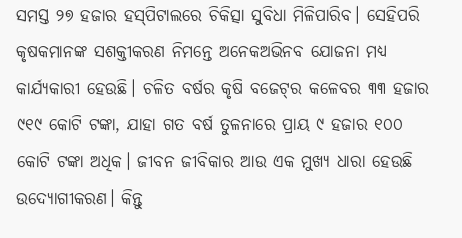ସମସ୍ତ ୨୭ ହଜାର ହସ୍‌ପିଟାଲରେ ଚିକିତ୍ସା ସୁବିଧା ମିଳିପାରିବ। ସେହିପରି କୃଷକମାନଙ୍କ ସଶକ୍ତୀକରଣ ନିମନ୍ତେ ଅନେକଅଭିନବ ଯୋଜନା ମଧ୍ୟ କାର୍ଯ୍ୟକାରୀ ହେଉଛି। ଚଳିତ ବର୍ଷର କୃଷି ବଜେଟ୍‌ର କଳେବର ୩୩ ହଜାର ୯୧୯ କୋଟି ଟଙ୍କା, ଯାହା ଗତ ବର୍ଷ ତୁଳନାରେ ପ୍ରାୟ ୯ ହଜାର ୧୦୦ କୋଟି ଟଙ୍କା ଅଧିକ। ଜୀବନ ଜୀବିକାର ଆଉ ଏକ ମୁଖ୍ୟ ଧାରା ହେଉଛି ଉଦ୍ୟୋଗୀକରଣ। କିନ୍ତୁ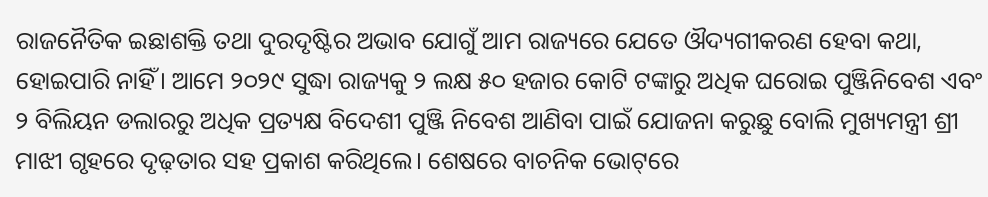ରାଜନୈତିକ ଇଛାଶକ୍ତି ତଥା ଦୁରଦୃଷ୍ଟିର ଅଭାବ ଯୋଗୁଁ ଆମ ରାଜ୍ୟରେ ଯେତେ ଔଦ୍ୟଗୀକରଣ ହେବା କଥା, ହୋଇପାରି ନାହିଁ। ଆମେ ୨୦୨୯ ସୁଦ୍ଧା ରାଜ୍ୟକୁ ୨ ଲକ୍ଷ ୫୦ ହଜାର କୋଟି ଟଙ୍କାରୁ ଅଧିକ ଘରୋଇ ପୁଞ୍ଜିନିବେଶ ଏବଂ ୨ ବିଲିୟନ ଡଲାରରୁ ଅଧିକ ପ୍ରତ୍ୟକ୍ଷ ବିଦେଶୀ ପୁଞ୍ଜି ନିବେଶ ଆଣିବା ପାଇଁ ଯୋଜନା କରୁଛୁ ବୋଲି ମୁଖ୍ୟମନ୍ତ୍ରୀ ଶ୍ରୀ ମାଝୀ ଗୃହରେ ଦୃଢ଼ତାର ସହ ପ୍ରକାଶ କରିଥିଲେ। ଶେଷରେ ବାଚନିକ ଭୋଟ୍‌ରେ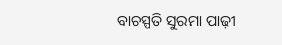ବାଚସ୍ପତି ସୁରମା ପାଢ଼ୀ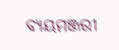ବ୍ୟୟମଞ୍ଜରୀ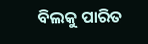ବିଲକୁ ପାରିତ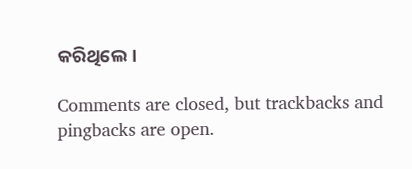କରିଥିଲେ।

Comments are closed, but trackbacks and pingbacks are open.